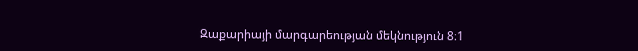Զաքարիայի մարգարեության մեկնություն 8։1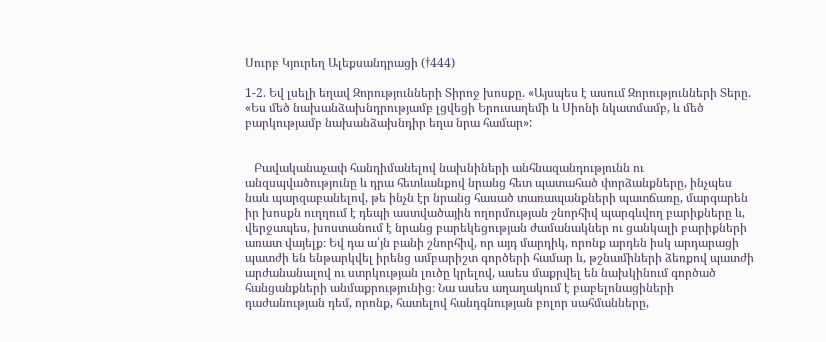Սուրբ Կյուրեղ Ալեքսանդրացի (†444)

1-2. Եվ լսելի եղավ Զորությունների Տիրոջ խոսքը. «Այսպես է ասում Զորությունների Տերը. «Ես մեծ նախանձախնդրությամբ լցվեցի Երուսաղեմի և Սիոնի նկատմամբ, և մեծ բարկությամբ նախանձախնդիր եղա նրա համար»:


   Բավականաչափ հանդիմանելով նախնիների անհնազանդությունն ու անզսպվածությունը և դրա հետևանքով նրանց հետ պատահած փորձանքները, ինչպես նաև պարզաբանելով, թե ինչն էր նրանց հասած տառապանքների պատճառը, մարգարեն իր խոսքն ուղղում է դեպի աստվածային ողորմության շնորհիվ պարգևվող բարիքները և, վերջապես, խոստանում է նրանց բարեկեցության ժամանակներ ու ցանկալի բարիքների առատ վայելք։ Եվ դա ա՛յն բանի շնորհիվ, որ այդ մարդիկ, որոնք արդեն իսկ արդարացի պատժի են ենթարկվել իրենց ամբարիշտ գործերի համար և, թշնամիների ձեռքով պատժի արժանանալով ու ստրկության լուծը կրելով, ասես մաքրվել են նախկինում գործած հանցանքների անմաքրությունից։ Նա ասես աղաղակում է բաբելոնացիների դաժանության դեմ, որոնք, հատելով հանդգնության բոլոր սահմանները,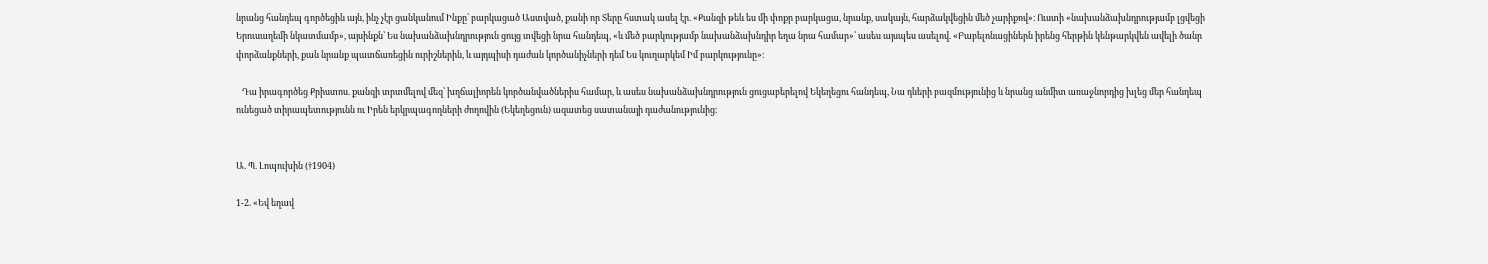նրանց հանդեպ գործեցին այն, ինչ չէր ցանկանում Ինքը՝ բարկացած Աստված, քանի որ Տերը հստակ ասել էր. «Քանզի թեև ես մի փոքր բարկացա, նրանք, սակայն, հարձակվեցին մեծ չարիքով»։ Ուստի «նախանձախնդրությամբ լցվեցի Երուսաղեմի նկատմամբ», այսինքն՝ Ես նախանձախնդրություն ցույց տվեցի նրա հանդեպ, «և մեծ բարկությամբ նախանձախնդիր եղա նրա համար»՝ ասես այսպես ասելով. «Բաբելոնացիներն իրենց հերթին կենթարկվեն ավելի ծանր փորձանքների, քան նրանք պատճառեցին ուրիշներին, և այդպիսի դաժան կործանիչների դեմ Ես կուղարկեմ Իմ բարկությունը»։

   Դա իրագործեց Քրիստոս. քանզի տրտմելով մեզ՝ խղճալիորեն կործանվածներիս համար, և ասես նախանձախնդրություն ցուցաբերելով Եկեղեցու հանդեպ, Նա դևերի բազմությունից և նրանց անմիտ առաջնորդից խլեց մեր հանդեպ ունեցած տիրապետությունն ու Իրեն երկրպագողների ժողովին (Եկեղեցուն) ազատեց սատանայի դաժանությունից։


Ա. Պ. Լոպուխին (†1904)

1-2. «Եվ եղավ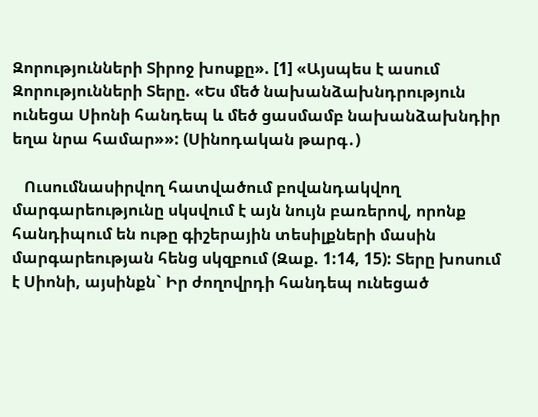Զորությունների Տիրոջ խոսքը». [1] «Այսպես է ասում Զորությունների Տերը. «Ես մեծ նախանձախնդրություն ունեցա Սիոնի հանդեպ և մեծ ցասմամբ նախանձախնդիր եղա նրա համար»»: (Սինոդական թարգ․)

   Ուսումնասիրվող հատվածում բովանդակվող մարգարեությունը սկսվում է այն նույն բառերով, որոնք հանդիպում են ութը գիշերային տեսիլքների մասին մարգարեության հենց սկզբում (Զաք. 1:14, 15): Տերը խոսում է Սիոնի, այսինքն` Իր ժողովրդի հանդեպ ունեցած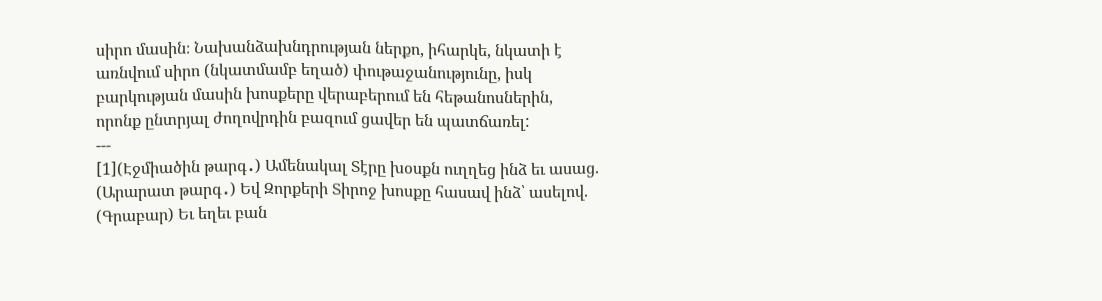սիրո մասին։ Նախանձախնդրության ներքո, իհարկե, նկատի է առնվում սիրո (նկատմամբ եղած) փութաջանությունը, իսկ բարկության մասին խոսքերը վերաբերում են հեթանոսներին, որոնք ընտրյալ ժողովրդին բազում ցավեր են պատճառել:
---
[1](Էջմիածին թարգ․) Ամենակալ Տէրը խօսքն ուղղեց ինձ եւ ասաց.
(Արարատ թարգ․) Եվ Զորքերի Տիրոջ խոսքը հասավ ինձ՝ ասելով.
(Գրաբար) Եւ եղեւ բան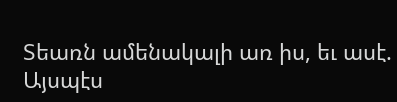Տեառն ամենակալի առ իս, եւ ասէ. Այսպէս